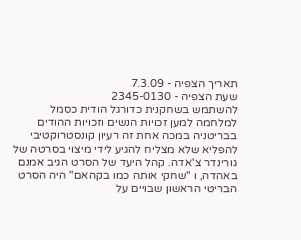תאריך הצפיה - 7.3.09
שעת הצפיה - 2345-0130
להשתמש בשחקנית כדורגל הודית כסמל למלחמה למען זכויות הנשים וזכויות ההודים בבריטניה במכה אחת זה רעיון קונסטרוקטיבי להפליא שלא מצליח להגיע לידי מיצוי בסרטה של גורינדר צ'אדה. קהל היעד של הסרט הגיב אמנם באהדה, ו "שחקי אותה כמו בקהאם" היה הסרט הבריטי הראשון שבויים על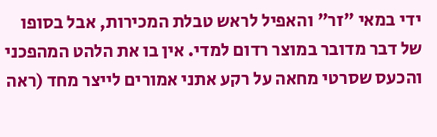ידי במאי "זר" והאפיל לראש טבלת המכירות, אבל בסופו של דבר מדובר במוצר רדום למדי. אין בו את הלהט המהפכני והכעס שסרטי מחאה על רקע אתני אמורים לייצר מחד (ראה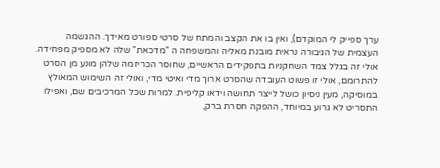ערך ספייק לי המוקדם), ואין בו את הקצב והמתח של סרטי ספורט מאידך. ההגשמה העצמית של הגיבורה נראית מובנת מאליה והמשפחה ה "מדכאת" שלה לא מספיק מפחידה.
אולי זה בגלל צמד השחקניות בתפקידים הראשיים, שחוסר הכריזמה שלהן מונע מן הסרט להתרומם, אולי זו פשוט העובדה שהסרט ארוך מדי ואיטי מדי, ואולי זה השימוש המאולץ במוסיקה, מעין ניסיון כושל לייצר תחושה וידאו קליפית. למרות שכל המרכיבים שם, ואפילו התסריט לא גרוע במיוחד, ההפקה חסרת ברק,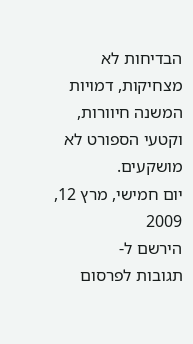הבדיחות לא מצחיקות, דמויות המשנה חיוורות, וקטעי הספורט לא מושקעים.
יום חמישי, מרץ 12, 2009
הירשם ל-
תגובות לפרסום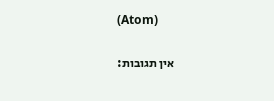(Atom)

אין תגובות: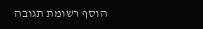הוסף רשומת תגובה